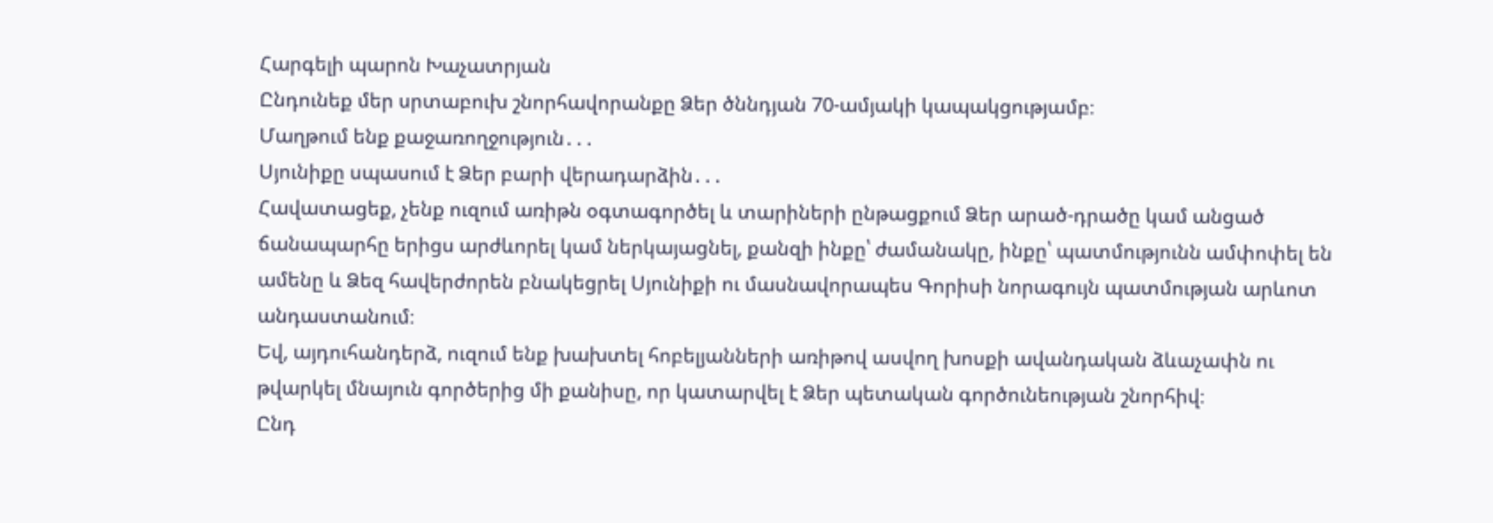Հարգելի պարոն Խաչատրյան
Ընդունեք մեր սրտաբուխ շնորհավորանքը Ձեր ծննդյան 70-ամյակի կապակցությամբ։
Մաղթում ենք քաջառողջություն․․․
Սյունիքը սպասում է Ձեր բարի վերադարձին․․․
Հավատացեք, չենք ուզում առիթն օգտագործել և տարիների ընթացքում Ձեր արած-դրածը կամ անցած ճանապարհը երիցս արժևորել կամ ներկայացնել, քանզի ինքը՝ ժամանակը, ինքը՝ պատմությունն ամփոփել են ամենը և Ձեզ հավերժորեն բնակեցրել Սյունիքի ու մասնավորապես Գորիսի նորագույն պատմության արևոտ անդաստանում։
Եվ, այդուհանդերձ, ուզում ենք խախտել հոբելյանների առիթով ասվող խոսքի ավանդական ձևաչափն ու թվարկել մնայուն գործերից մի քանիսը, որ կատարվել է Ձեր պետական գործունեության շնորհիվ։
Ընդ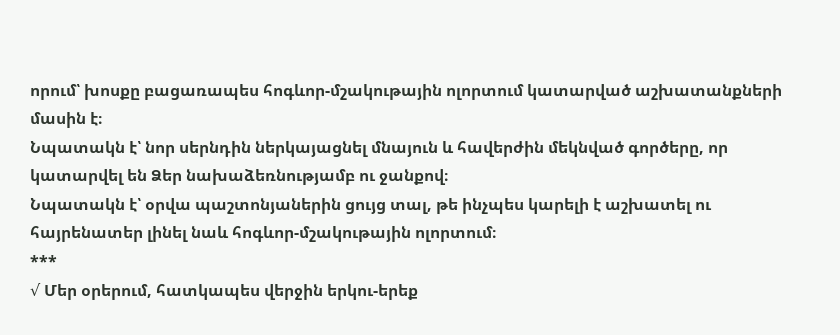որում՝ խոսքը բացառապես հոգևոր-մշակութային ոլորտում կատարված աշխատանքների մասին է։
Նպատակն է՝ նոր սերնդին ներկայացնել մնայուն և հավերժին մեկնված գործերը, որ կատարվել են Ձեր նախաձեռնությամբ ու ջանքով։
Նպատակն է՝ օրվա պաշտոնյաներին ցույց տալ, թե ինչպես կարելի է աշխատել ու հայրենատեր լինել նաև հոգևոր-մշակութային ոլորտում։
***
√ Մեր օրերում, հատկապես վերջին երկու-երեք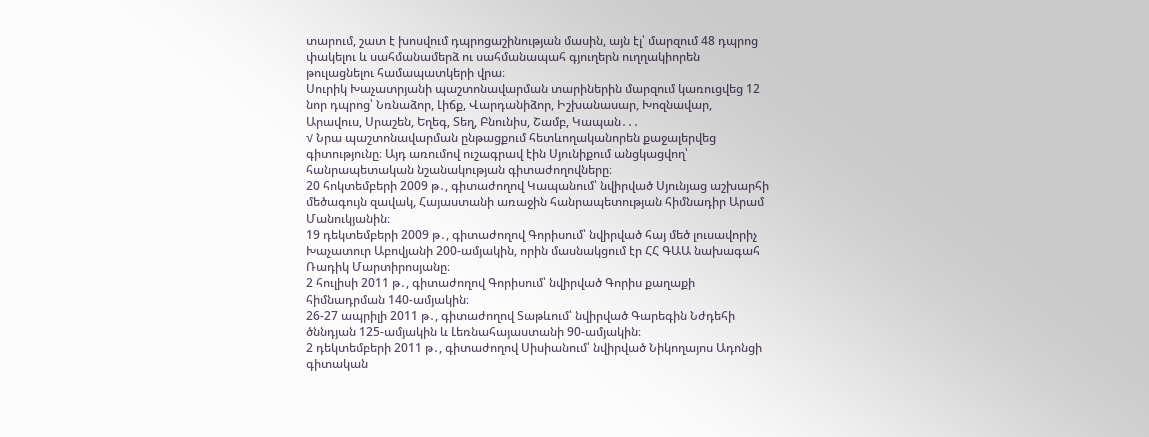տարում, շատ է խոսվում դպրոցաշինության մասին, այն էլ՝ մարզում 48 դպրոց փակելու և սահմանամերձ ու սահմանապահ գյուղերն ուղղակիորեն թուլացնելու համապատկերի վրա։
Սուրիկ Խաչատրյանի պաշտոնավարման տարիներին մարզում կառուցվեց 12 նոր դպրոց՝ Նռնաձոր, Լիճք, Վարդանիձոր, Իշխանասար, Խոզնավար, Արավուս, Սրաշեն, Եղեգ, Տեղ, Բնունիս, Շամբ, Կապան․․․
√ Նրա պաշտոնավարման ընթացքում հետևողականորեն քաջալերվեց գիտությունը։ Այդ առումով ուշագրավ էին Սյունիքում անցկացվող՝ հանրապետական նշանակության գիտաժողովները։
20 հոկտեմբերի 2009 թ․, գիտաժողով Կապանում՝ նվիրված Սյունյաց աշխարհի մեծագույն զավակ, Հայաստանի առաջին հանրապետության հիմնադիր Արամ Մանուկյանին։
19 դեկտեմբերի 2009 թ․, գիտաժողով Գորիսում՝ նվիրված հայ մեծ լուսավորիչ Խաչատուր Աբովյանի 200-ամյակին, որին մասնակցում էր ՀՀ ԳԱԱ նախագահ Ռադիկ Մարտիրոսյանը։
2 հուլիսի 2011 թ․, գիտաժողով Գորիսում՝ նվիրված Գորիս քաղաքի հիմնադրման 140-ամյակին։
26-27 ապրիլի 2011 թ․, գիտաժողով Տաթևում՝ նվիրված Գարեգին Նժդեհի ծննդյան 125-ամյակին և Լեռնահայաստանի 90-ամյակին։
2 դեկտեմբերի 2011 թ․, գիտաժողով Սիսիանում՝ նվիրված Նիկողայոս Ադոնցի գիտական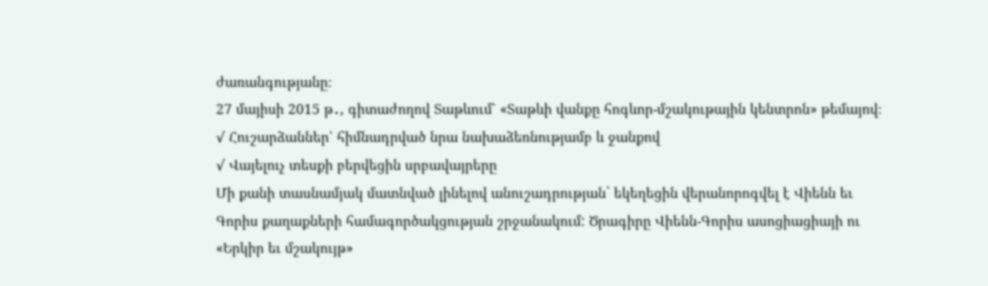ժառանգությանը։
27 մայիսի 2015 թ․, գիտաժողով Տաթևում՝ «Տաթևի վանքը հոգևոր-մշակութային կենտրոն» թեմայով։
√ Հուշարձաններ՝ հիմնադրված նրա նախաձեռնությամբ և ջանքով
√ Վայելուչ տեսքի բերվեցին սրբավայրերը
Մի քանի տասնամյակ մատնված լինելով անուշադրության` եկեղեցին վերանորոգվել է Վիենն եւ Գորիս քաղաքների համագործակցության շրջանակում: Ծրագիրը Վիենն-Գորիս ասոցիացիայի ու «Երկիր եւ մշակույթ»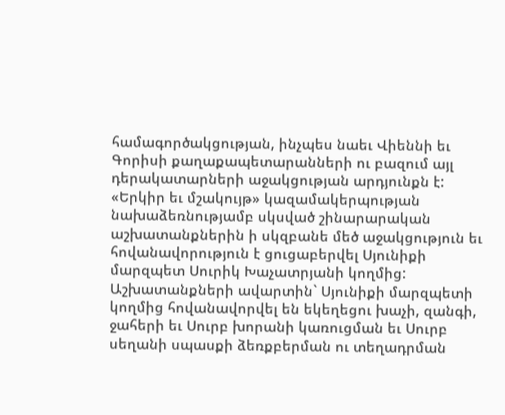համագործակցության, ինչպես նաեւ Վիեննի եւ Գորիսի քաղաքապետարանների ու բազում այլ դերակատարների աջակցության արդյունքն է:
«Երկիր եւ մշակույթ» կազամակերպության նախաձեռնությամբ սկսված շինարարական աշխատանքներին ի սկզբանե մեծ աջակցություն եւ հովանավորություն է ցուցաբերվել Սյունիքի մարզպետ Սուրիկ Խաչատրյանի կողմից: Աշխատանքների ավարտին` Սյունիքի մարզպետի կողմից հովանավորվել են եկեղեցու խաչի, զանգի, ջահերի եւ Սուրբ խորանի կառուցման եւ Սուրբ սեղանի սպասքի ձեռքբերման ու տեղադրման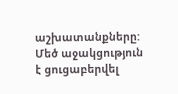աշխատանքները: Մեծ աջակցություն է ցուցաբերվել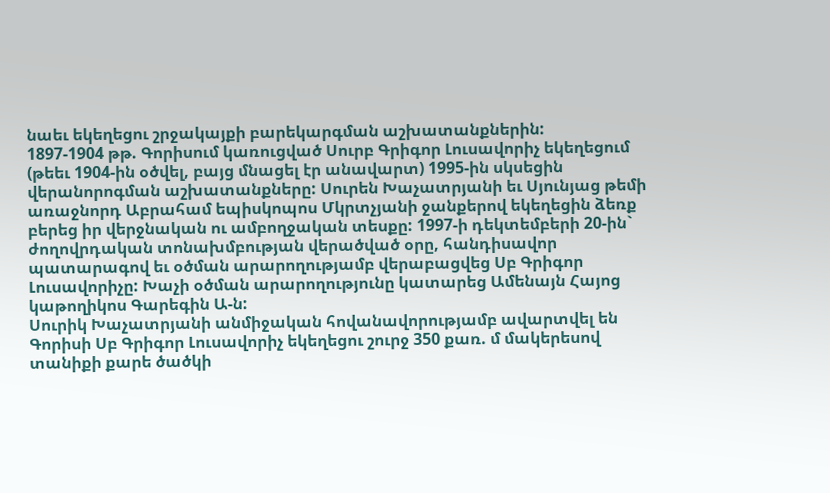նաեւ եկեղեցու շրջակայքի բարեկարգման աշխատանքներին:
1897-1904 թթ. Գորիսում կառուցված Սուրբ Գրիգոր Լուսավորիչ եկեղեցում (թեեւ 1904-ին օծվել, բայց մնացել էր անավարտ) 1995-ին սկսեցին վերանորոգման աշխատանքները: Սուրեն Խաչատրյանի եւ Սյունյաց թեմի առաջնորդ Աբրահամ եպիսկոպոս Մկրտչյանի ջանքերով եկեղեցին ձեռք բերեց իր վերջնական ու ամբողջական տեսքը: 1997-ի դեկտեմբերի 20-ին` ժողովրդական տոնախմբության վերածված օրը, հանդիսավոր պատարագով եւ օծման արարողությամբ վերաբացվեց Սբ Գրիգոր Լուսավորիչը: Խաչի օծման արարողությունը կատարեց Ամենայն Հայոց կաթողիկոս Գարեգին Ա-ն:
Սուրիկ Խաչատրյանի անմիջական հովանավորությամբ ավարտվել են Գորիսի Սբ Գրիգոր Լուսավորիչ եկեղեցու շուրջ 350 քառ. մ մակերեսով տանիքի քարե ծածկի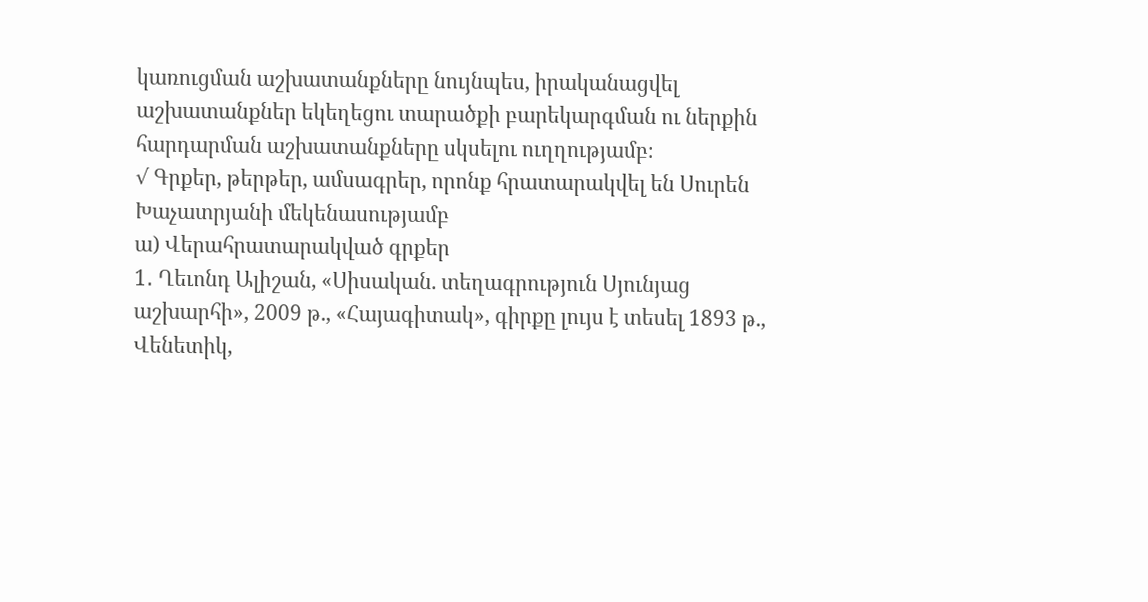կառուցման աշխատանքները նույնպես, իրականացվել աշխատանքներ եկեղեցու տարածքի բարեկարգման ու ներքին հարդարման աշխատանքները սկսելու ուղղությամբ։
√ Գրքեր, թերթեր, ամսագրեր, որոնք հրատարակվել են Սուրեն Խաչատրյանի մեկենասությամբ
ա) Վերահրատարակված գրքեր
1․ Ղեւոնդ Ալիշան, «Սիսական. տեղագրություն Սյունյաց աշխարհի», 2009 թ., «Հայագիտակ», գիրքը լույս է տեսել 1893 թ., Վենետիկ,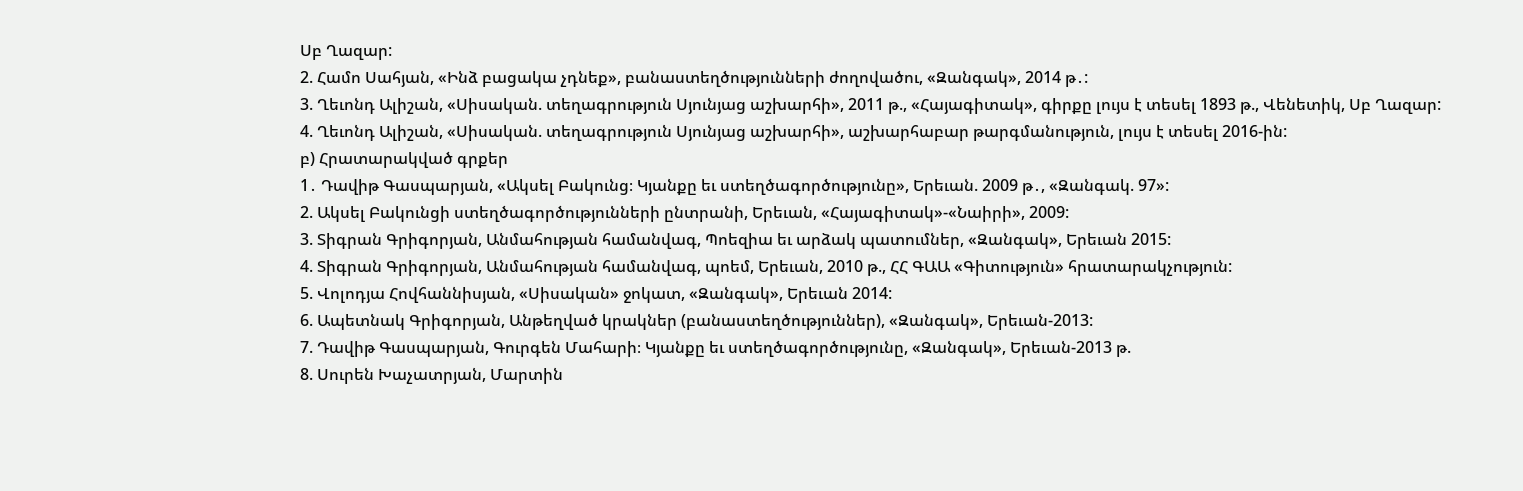Սբ Ղազար:
2. Համո Սահյան, «Ինձ բացակա չդնեք», բանաստեղծությունների ժողովածու, «Զանգակ», 2014 թ․:
3. Ղեւոնդ Ալիշան, «Սիսական. տեղագրություն Սյունյաց աշխարհի», 2011 թ., «Հայագիտակ», գիրքը լույս է տեսել 1893 թ., Վենետիկ, Սբ Ղազար:
4. Ղեւոնդ Ալիշան, «Սիսական. տեղագրություն Սյունյաց աշխարհի», աշխարհաբար թարգմանություն, լույս է տեսել 2016-ին:
բ) Հրատարակված գրքեր
1․ Դավիթ Գասպարյան, «Ակսել Բակունց։ Կյանքը եւ ստեղծագործությունը», Երեւան. 2009 թ․, «Զանգակ. 97»:
2. Ակսել Բակունցի ստեղծագործությունների ընտրանի, Երեւան, «Հայագիտակ»-«Նաիրի», 2009:
3. Տիգրան Գրիգորյան, Անմահության համանվագ, Պոեզիա եւ արձակ պատումներ, «Զանգակ», Երեւան 2015:
4. Տիգրան Գրիգորյան, Անմահության համանվագ, պոեմ, Երեւան, 2010 թ., ՀՀ ԳԱԱ «Գիտություն» հրատարակչություն:
5. Վոլոդյա Հովհաննիսյան, «Սիսական» ջոկատ, «Զանգակ», Երեւան 2014:
6. Ապետնակ Գրիգորյան, Անթեղված կրակներ (բանաստեղծություններ), «Զանգակ», Երեւան-2013:
7. Դավիթ Գասպարյան, Գուրգեն Մահարի։ Կյանքը եւ ստեղծագործությունը, «Զանգակ», Երեւան-2013 թ.
8. Սուրեն Խաչատրյան, Մարտին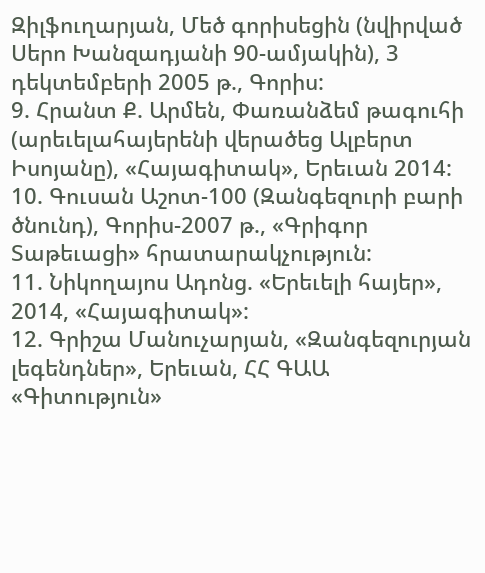Զիլֆուղարյան, Մեծ գորիսեցին (նվիրված Սերո Խանզադյանի 90-ամյակին), 3 դեկտեմբերի 2005 թ., Գորիս:
9. Հրանտ Ք. Արմեն, Փառանձեմ թագուհի (արեւելահայերենի վերածեց Ալբերտ Իսոյանը), «Հայագիտակ», Երեւան 2014:
10. Գուսան Աշոտ-100 (Զանգեզուրի բարի ծնունդ), Գորիս-2007 թ., «Գրիգոր Տաթեւացի» հրատարակչություն:
11. Նիկողայոս Ադոնց. «Երեւելի հայեր», 2014, «Հայագիտակ»:
12. Գրիշա Մանուչարյան, «Զանգեզուրյան լեգենդներ», Երեւան, ՀՀ ԳԱԱ «Գիտություն»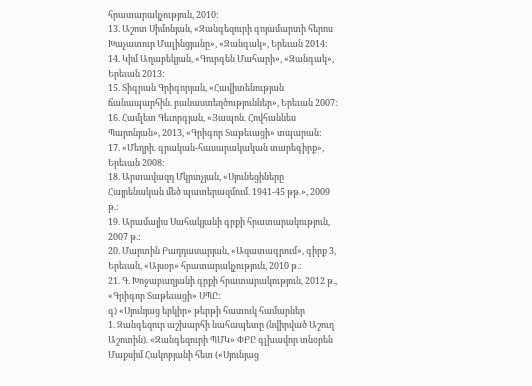հրատարակչություն, 2010:
13. Աշոտ Սիմոնյան, «Զանգեզուրի գոյամարտի հերոս Խաչատուր Մալինցյանը», «Զանգակ», Երեւան 2014:
14. Կիմ Աղաբեկյան, «Գուրգեն Մահարի», «Զանգակ», Երեւան 2013:
15. Տիգրան Գրիգորյան, «Հավիտենության ճանապարհին. բանաստեղծություններ», Երեւան 2007:
16. Համլետ Գեւորգյան, «Յապոն. Հովհաննես Պարոնյան», 2013, «Գրիգոր Տաթեւացի» տպարան:
17. «Մեղրի. գրական-հասարակական տարեգիրք», Երեւան 2008:
18. Արտավազդ Մկրտչյան, «Սյունեցիները Հայրենական մեծ պատերազմում. 1941-45 թթ.», 2009 թ.:
19. Արամայիս Սահակյանի գրքի հրատարակություն, 2007 թ.:
20. Մարտին Բաղդասարյան, «Ազատագրում», գիրք 3, Երեւան, «Այսօր» հրատարակչություն, 2010 թ.:
21. Գ. Խոջաբաղյանի գրքի հրատարակություն, 2012 թ., «Գրիգոր Տաթեւացի» ՍՊԸ:
գ) «Սյունյաց երկիր» թերթի հատուկ համարներ
1. Զանգեզուր աշխարհի նահապետը (նվիրված Աշուղ Աշոտին). «Զանգեզուրի ՊՄԿ» ՓԲԸ գլխավոր տնօրեն Մաքսիմ Հակոբյանի հետ («Սյունյաց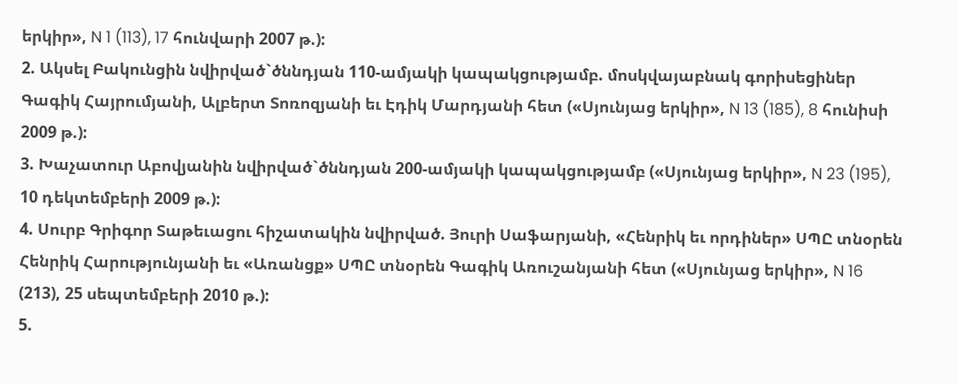երկիր», N 1 (113), 17 հունվարի 2007 թ.):
2. Ակսել Բակունցին նվիրված`ծննդյան 110-ամյակի կապակցությամբ. մոսկվայաբնակ գորիսեցիներ Գագիկ Հայրումյանի, Ալբերտ Տոռոզյանի եւ Էդիկ Մարդյանի հետ («Սյունյաց երկիր», N 13 (185), 8 հունիսի 2009 թ.):
3. Խաչատուր Աբովյանին նվիրված`ծննդյան 200-ամյակի կապակցությամբ («Սյունյաց երկիր», N 23 (195), 10 դեկտեմբերի 2009 թ.):
4. Սուրբ Գրիգոր Տաթեւացու հիշատակին նվիրված. Յուրի Սաֆարյանի, «Հենրիկ եւ որդիներ» ՍՊԸ տնօրեն Հենրիկ Հարությունյանի եւ «Առանցք» ՍՊԸ տնօրեն Գագիկ Առուշանյանի հետ («Սյունյաց երկիր», N 16 (213), 25 սեպտեմբերի 2010 թ.):
5.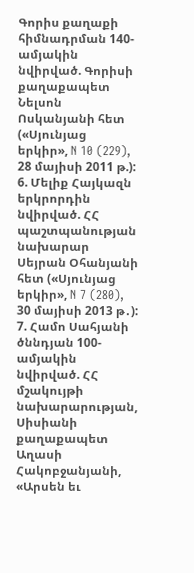Գորիս քաղաքի հիմնադրման 140-ամյակին նվիրված. Գորիսի քաղաքապետ Նելսոն Ոսկանյանի հետ («Սյունյաց երկիր», N 10 (229), 28 մայիսի 2011 թ.):
6. Մելիք Հայկազն երկրորդին նվիրված. ՀՀ պաշտպանության նախարար Սեյրան Օհանյանի հետ («Սյունյաց երկիր», N 7 (280), 30 մայիսի 2013 թ․):
7. Համո Սահյանի ծննդյան 100-ամյակին նվիրված. ՀՀ մշակույթի նախարարության, Սիսիանի քաղաքապետ Աղասի Հակոբջանյանի, «Արսեն եւ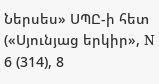Ներսես» ՍՊԸ-ի հետ («Սյունյաց երկիր», N 6 (314), 8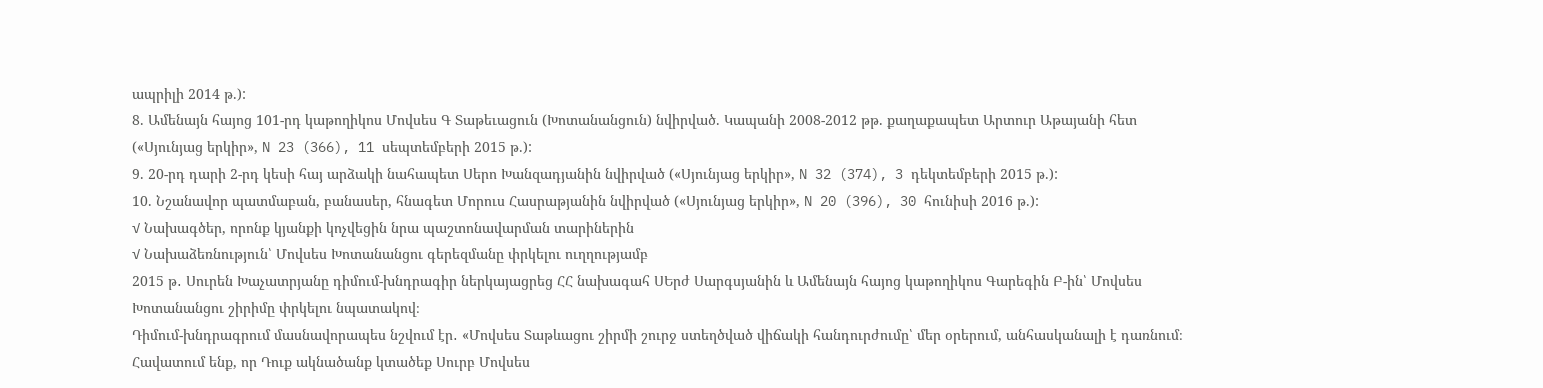ապրիլի 2014 թ.):
8. Ամենայն հայոց 101-րդ կաթողիկոս Մովսես Գ Տաթեւացուն (Խոտանանցուն) նվիրված. Կապանի 2008-2012 թթ. քաղաքապետ Արտուր Աթայանի հետ («Սյունյաց երկիր», N 23 (366), 11 սեպտեմբերի 2015 թ.):
9. 20-րդ դարի 2-րդ կեսի հայ արձակի նահապետ Սերո Խանզադյանին նվիրված («Սյունյաց երկիր», N 32 (374), 3 դեկտեմբերի 2015 թ.):
10. Նշանավոր պատմաբան, բանասեր, հնագետ Մորուս Հասրաթյանին նվիրված («Սյունյաց երկիր», N 20 (396), 30 հունիսի 2016 թ.):
√ Նախագծեր, որոնք կյանքի կոչվեցին նրա պաշտոնավարման տարիներին
√ Նախաձեռնություն՝ Մովսես Խոտանանցու գերեզմանը փրկելու ուղղությամբ
2015 թ․ Սուրեն Խաչատրյանը դիմում-խնդրագիր ներկայացրեց ՀՀ նախագահ ՍԵրժ Սարգսյանին և Ամենայն հայոց կաթողիկոս Գարեգին Բ-ին՝ Մովսես Խոտանանցու շիրիմը փրկելու նպատակով։
Դիմում-խնդրագրում մասնավորապես նշվում էր․ «Մովսես Տաթևացու շիրմի շուրջ ստեղծված վիճակի հանդուրժումը՝ մեր օրերում, անհասկանալի է դառնում։
Հավատում ենք, որ Դուք ակնածանք կտածեք Սուրբ Մովսես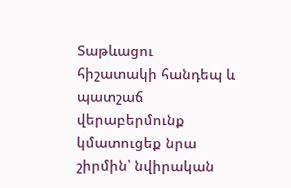Տաթևացու հիշատակի հանդեպ և պատշաճ վերաբերմունք կմատուցեք նրա շիրմին՝ նվիրական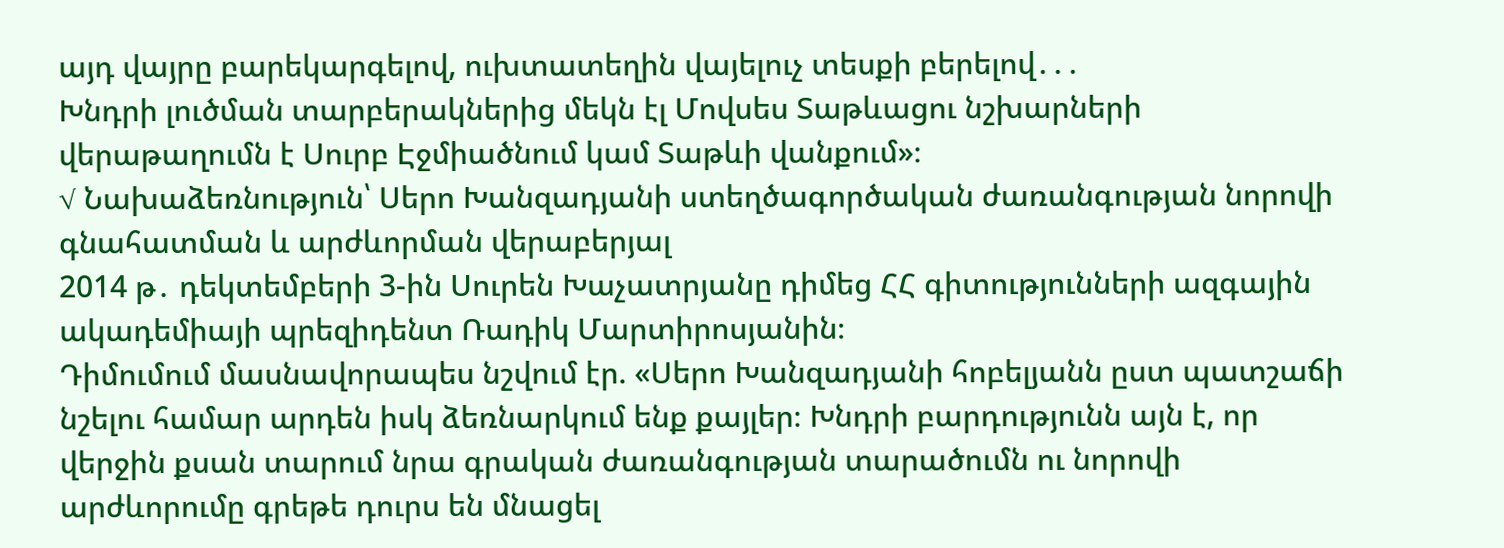այդ վայրը բարեկարգելով, ուխտատեղին վայելուչ տեսքի բերելով․․․
Խնդրի լուծման տարբերակներից մեկն էլ Մովսես Տաթևացու նշխարների վերաթաղումն է Սուրբ Էջմիածնում կամ Տաթևի վանքում»։
√ Նախաձեռնություն՝ Սերո Խանզադյանի ստեղծագործական ժառանգության նորովի գնահատման և արժևորման վերաբերյալ
2014 թ․ դեկտեմբերի 3-ին Սուրեն Խաչատրյանը դիմեց ՀՀ գիտությունների ազգային ակադեմիայի պրեզիդենտ Ռադիկ Մարտիրոսյանին։
Դիմումում մասնավորապես նշվում էր. «Սերո Խանզադյանի հոբելյանն ըստ պատշաճի նշելու համար արդեն իսկ ձեռնարկում ենք քայլեր։ Խնդրի բարդությունն այն է, որ վերջին քսան տարում նրա գրական ժառանգության տարածումն ու նորովի արժևորումը գրեթե դուրս են մնացել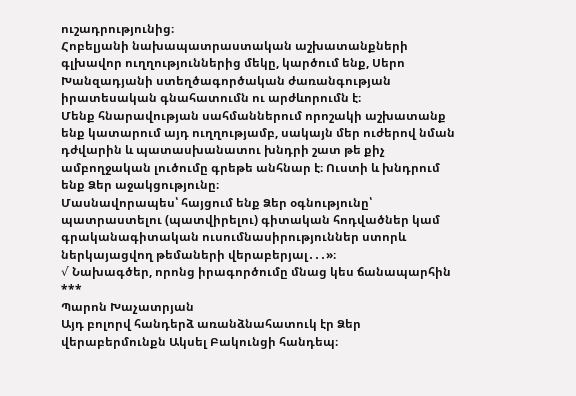ուշադրությունից։
Հոբելյանի նախապատրաստական աշխատանքների գլխավոր ուղղություններից մեկը, կարծում ենք, Սերո Խանզադյանի ստեղծագործական ժառանգության իրատեսական գնահատումն ու արժևորումն է։
Մենք հնարավության սահմաններում որոշակի աշխատանք ենք կատարում այդ ուղղությամբ, սակայն մեր ուժերով նման դժվարին և պատասխանատու խնդրի շատ թե քիչ ամբողջական լուծումը գրեթե անհնար է։ Ուստի և խնդրում ենք Ձեր աջակցությունը։
Մասնավորապես՝ հայցում ենք Ձեր օգնությունը՝ պատրաստելու (պատվիրելու) գիտական հոդվածներ կամ գրականագիտական ուսումնասիրություններ ստորև ներկայացվող թեմաների վերաբերյալ․․․»։
√ Նախագծեր, որոնց իրագործումը մնաց կես ճանապարհին
***
Պարոն Խաչատրյան
Այդ բոլորվ հանդերձ առանձնահատուկ էր Ձեր վերաբերմունքն Ակսել Բակունցի հանդեպ։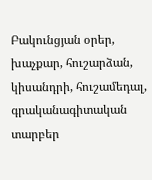Բակունցյան օրեր, խաչքար, հուշարձան, կիսանդրի, հուշամեդալ, գրականագիտական տարբեր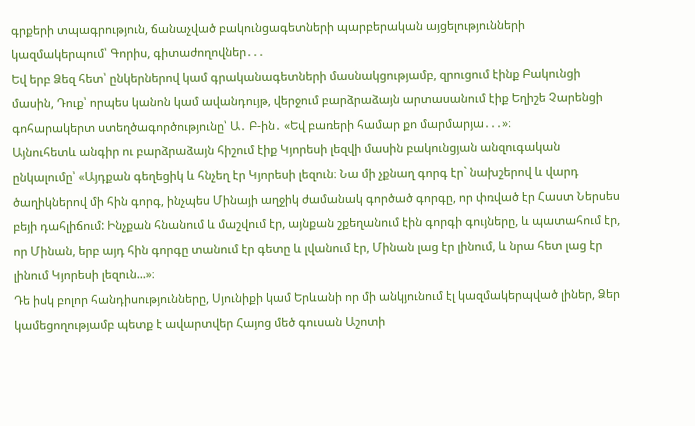գրքերի տպագրություն, ճանաչված բակունցագետների պարբերական այցելությունների կազմակերպում՝ Գորիս, գիտաժողովներ․․․
Եվ երբ Ձեզ հետ՝ ընկերներով կամ գրականագետների մասնակցությամբ, զրուցում էինք Բակունցի մասին, Դուք՝ որպես կանոն կամ ավանդույթ, վերջում բարձրաձայն արտասանում էիք Եղիշե Չարենցի գոհարակերտ ստեղծագործությունը՝ Ա․ Բ-ին․ «Եվ բառերի համար քո մարմարյա․․․»։
Այնուհետև անգիր ու բարձրաձայն հիշում էիք Կյորեսի լեզվի մասին բակունցյան անզուգական ընկալումը՝ «Այդքան գեղեցիկ և հնչեղ էր Կյորեսի լեզուն։ Նա մի չքնաղ գորգ էր` նախշերով և վարդ ծաղիկներով մի հին գորգ, ինչպես Մինայի աղջիկ ժամանակ գործած գորգը, որ փռված էր Հաստ Ներսես բեյի դահլիճում: Ինչքան հնանում և մաշվում էր, այնքան շքեղանում էին գորգի գույները, և պատահում էր, որ Մինան, երբ այդ հին գորգը տանում էր գետը և լվանում էր, Մինան լաց էր լինում, և նրա հետ լաց էր լինում Կյորեսի լեզուն...»։
Դե իսկ բոլոր հանդիսությունները, Սյունիքի կամ Երևանի որ մի անկյունում էլ կազմակերպված լիներ, Ձեր կամեցողությամբ պետք է ավարտվեր Հայոց մեծ գուսան Աշոտի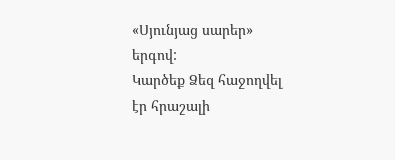«Սյունյաց սարեր» երգով:
Կարծեք Ձեզ հաջողվել էր հրաշալի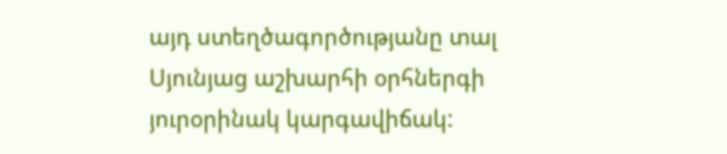այդ ստեղծագործությանը տալ Սյունյաց աշխարհի օրհներգի յուրօրինակ կարգավիճակ: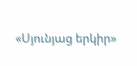«Սյունյաց երկիր»